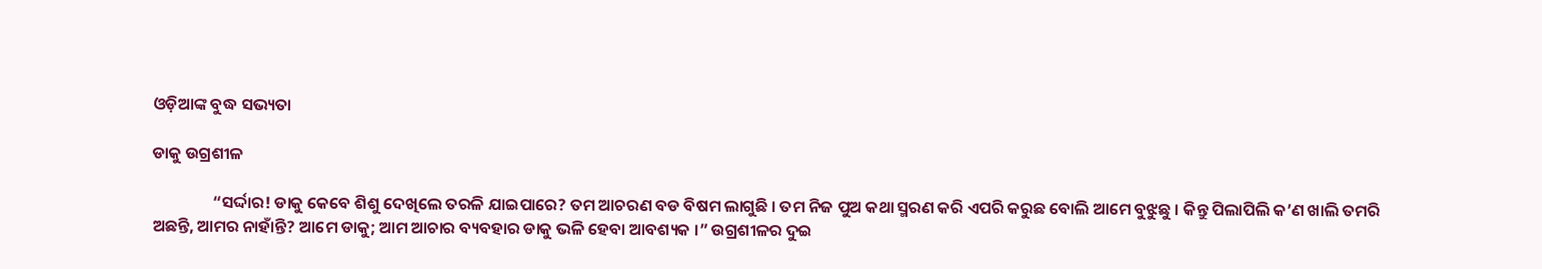ଓଡ଼ିଆଙ୍କ ବୁଦ୍ଧ ସଭ୍ୟତା

ଡାକୁ ଉଗ୍ରଶୀଳ

                “ସର୍ଦ୍ଦାର! ଡାକୁ କେବେ ଶିଶୁ ଦେଖିଲେ ତରଳି ଯାଇପାରେ? ତମ ଆଚରଣ ବଡ ବିଷମ ଲାଗୁଛି । ତମ ନିଜ ପୁଅ କଥା ସ୍ମରଣ କରି ଏପରି କରୁଛ ବୋଲି ଆମେ ବୁଝୁଛୁ । କିନ୍ତୁ ପିଲାପିଲି କ’ଣ ଖାଲି ତମରି ଅଛନ୍ତି, ଆମର ନାହାଁନ୍ତି? ଆମେ ଡାକୁ; ଆମ ଆଚାର ବ୍ୟବହାର ଡାକୁ ଭଳି ହେବା ଆବଶ୍ୟକ ।” ଉଗ୍ରଶୀଳର ଦୁଇ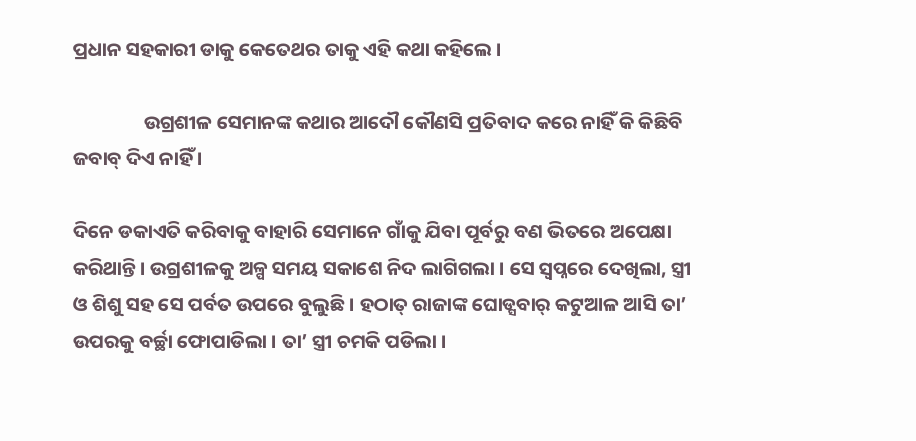ପ୍ରଧାନ ସହକାରୀ ଡାକୁ କେତେଥର ତାକୁ ଏହି କଥା କହିଲେ ।

                ଉଗ୍ରଶୀଳ ସେମାନଙ୍କ କଥାର ଆଦୌ କୌଣସି ପ୍ରତିବାଦ କରେ ନାହିଁ କି କିଛିବି ଜବାବ୍ ଦିଏ ନାହିଁ ।

ଦିନେ ଡକାଏତି କରିବାକୁ ବାହାରି ସେମାନେ ଗାଁକୁ ଯିବା ପୂର୍ବରୁ ବଣ ଭିତରେ ଅପେକ୍ଷା କରିଥାନ୍ତି । ଉଗ୍ରଶୀଳକୁ ଅଳ୍ପ ସମୟ ସକାଶେ ନିଦ ଲାଗିଗଲା । ସେ ସ୍ୱପ୍ନରେ ଦେଖିଲା, ସ୍ତ୍ରୀ ଓ ଶିଶୁ ସହ ସେ ପର୍ବତ ଉପରେ ବୁଲୁଛି । ହଠାତ୍ ରାଜାଙ୍କ ଘୋଡ୍ସବାର୍ କଟୁଆଳ ଆସି ତା’ ଉପରକୁ ବର୍ଚ୍ଛା ଫୋପାଡିଲା । ତା’ ସ୍ତ୍ରୀ ଚମକି ପଡିଲା ।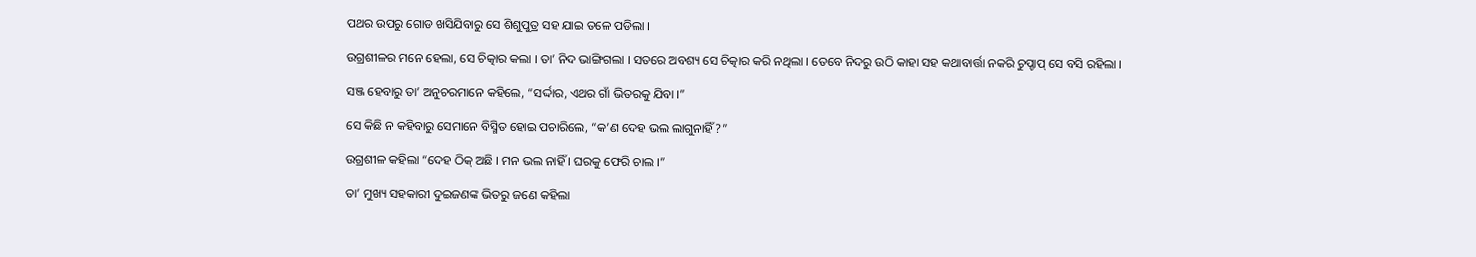ପଥର ଉପରୁ ଗୋଡ ଖସିଯିବାରୁ ସେ ଶିଶୁପୁତ୍ର ସହ ଯାଇ ତଳେ ପଡିଲା ।

ଉଗ୍ରଶୀଳର ମନେ ହେଲା, ସେ ଚିତ୍କାର କଲା । ତା’ ନିଦ ଭାଙ୍ଗିଗଲା । ସତରେ ଅବଶ୍ୟ ସେ ଚିତ୍କାର କରି ନଥିଲା । ତେବେ ନିଦରୁ ଉଠି କାହା ସହ କଥାବାର୍ତ୍ତା ନକରି ଚୁପ୍ଚାପ୍ ସେ ବସି ରହିଲା ।

ସଞ୍ଜ ହେବାରୁ ତା’ ଅନୁଚରମାନେ କହିଲେ, “ସର୍ଦ୍ଦାର, ଏଥର ଗାଁ ଭିତରକୁ ଯିବା ।”

ସେ କିଛି ନ କହିବାରୁ ସେମାନେ ବିସ୍ମିତ ହୋଇ ପଚାରିଲେ, “କ’ଣ ଦେହ ଭଲ ଲାଗୁନାହିଁ?”

ଉଗ୍ରଶୀଳ କହିଲା “ଦେହ ଠିକ୍ ଅଛି । ମନ ଭଲ ନାହିଁ । ଘରକୁ ଫେରି ଚାଲ ।”

ତା’ ମୁଖ୍ୟ ସହକାରୀ ଦୁଇଜଣଙ୍କ ଭିତରୁ ଜଣେ କହିଲା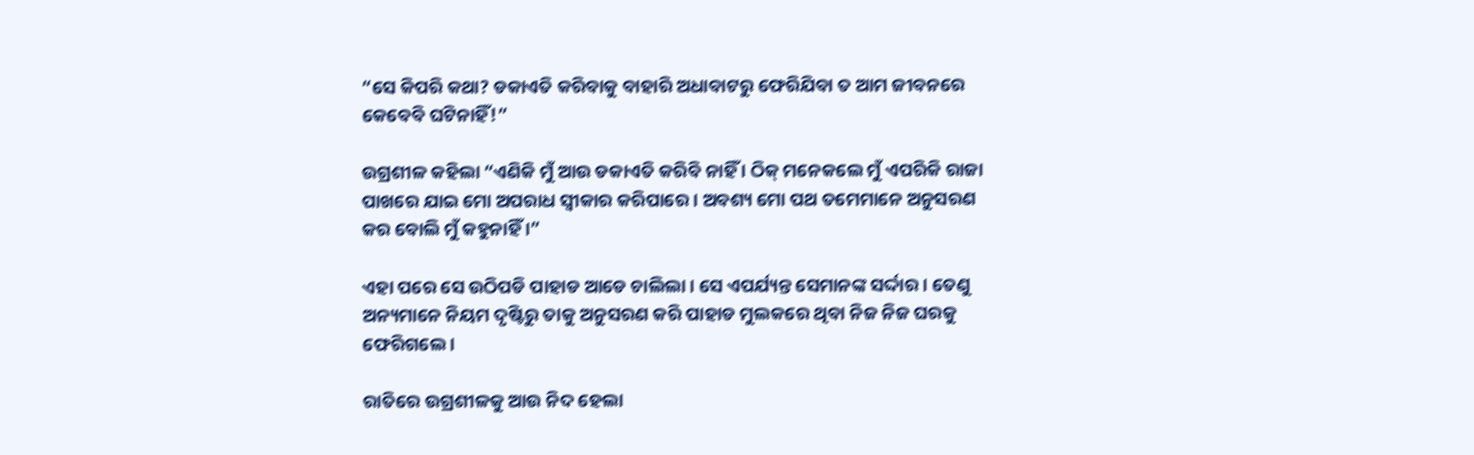“ସେ କିପରି କଥା? ଡକାଏତି କରିବାକୁ ବାହାରି ଅଧାବାଟରୁ ଫେରିଯିବା ତ ଆମ ଜୀବନରେ କେବେବି ଘଟିନାହିଁ!”

ଉଗ୍ରଶୀଳ କହିଲା “ଏଣିକି ମୁଁ ଆଉ ଡକାଏତି କରିବି ନାହିଁ । ଠିକ୍ ମନେକଲେ ମୁଁ ଏପରିକି ରାଜା ପାଖରେ ଯାଇ ମୋ ଅପରାଧ ସ୍ୱୀକାର କରିପାରେ । ଅବଶ୍ୟ ମୋ ପଥ ତମେମାନେ ଅନୁସରଣ କର ବୋଲି ମୁଁ କହୁନାହିଁ ।”

ଏହା ପରେ ସେ ଉଠିପଡି ପାହାଡ ଆଡେ ଚାଲିଲା । ସେ ଏପର୍ଯ୍ୟନ୍ତ ସେମାନଙ୍କ ସର୍ଦ୍ଦାର । ତେଣୁ ଅନ୍ୟମାନେ ନିୟମ ଦୃଷ୍ଟିରୁ ତାକୁ ଅନୁସରଣ କରି ପାହାଡ ମୁଲକରେ ଥିବା ନିଜ ନିଜ ଘରକୁ ଫେରିଗଲେ ।

ରାତିରେ ଉଗ୍ରଶୀଳକୁ ଆଉ ନିଦ ହେଲା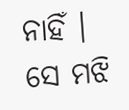ନାହିଁ । ସେ ମଝି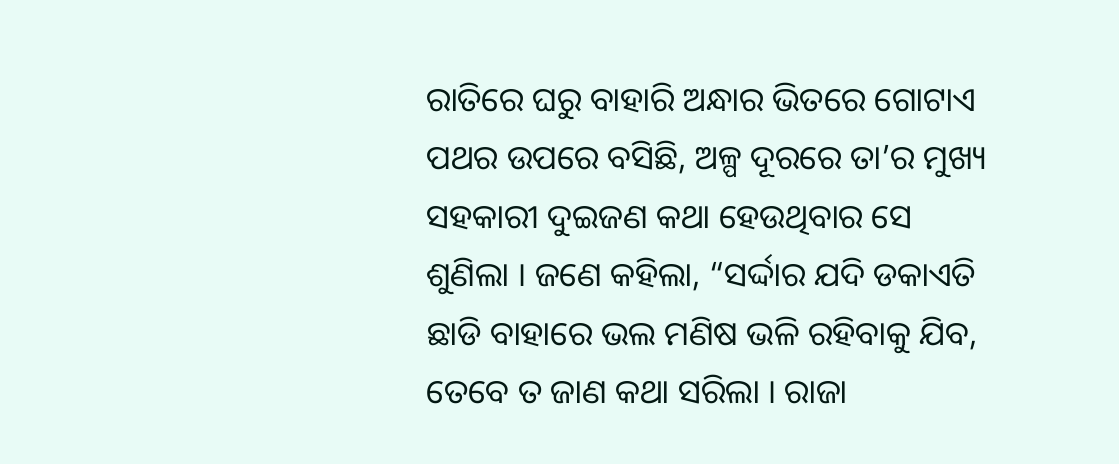ରାତିରେ ଘରୁ ବାହାରି ଅନ୍ଧାର ଭିତରେ ଗୋଟାଏ ପଥର ଉପରେ ବସିଛି, ଅଳ୍ପ ଦୂରରେ ତା’ର ମୁଖ୍ୟ ସହକାରୀ ଦୁଇଜଣ କଥା ହେଉଥିବାର ସେ ଶୁଣିଲା । ଜଣେ କହିଲା, “ସର୍ଦ୍ଦାର ଯଦି ଡକାଏତି ଛାଡି ବାହାରେ ଭଲ ମଣିଷ ଭଳି ରହିବାକୁ ଯିବ, ତେବେ ତ ଜାଣ କଥା ସରିଲା । ରାଜା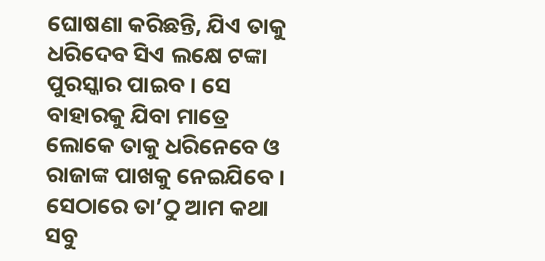ଘୋଷଣା କରିଛନ୍ତି, ଯିଏ ତାକୁ ଧରିଦେବ ସିଏ ଲକ୍ଷେ ଟଙ୍କା ପୁରସ୍କାର ପାଇବ । ସେ ବାହାରକୁ ଯିବା ମାତ୍ରେ ଲୋକେ ତାକୁ ଧରିନେବେ ଓ ରାଜାଙ୍କ ପାଖକୁ ନେଇଯିବେ । ସେଠାରେ ତା’ଠୁ ଆମ କଥା ସବୁ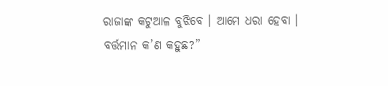ରାଜାଙ୍କ କଟୁଆଳ ବୁଝିବେ । ଆମେ ଧରା ହେବା । ବର୍ତ୍ତମାନ କ’ଣ କହୁଛ?”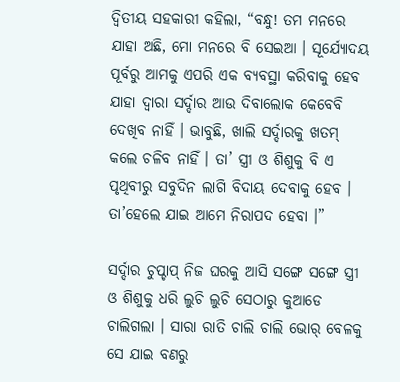ଦ୍ୱିତୀୟ ସହକାରୀ କହିଲା, “ବନ୍ଧୁ! ତମ ମନରେ ଯାହା ଅଛି, ମୋ ମନରେ ବି ସେଇଆ । ସୂର୍ଯ୍ୟୋଦୟ ପୂର୍ବରୁ ଆମକୁ ଏପରି ଏକ ବ୍ୟବସ୍ଥା କରିବାକୁ ହେବ ଯାହା ଦ୍ୱାରା ସର୍ଦ୍ଦାର ଆଉ ଦିବାଲୋକ କେବେବି ଦେଖିବ ନାହିଁ । ଭାବୁଛି, ଖାଲି ସର୍ଦ୍ଦାରକୁ ଖତମ୍ କଲେ ଚଳିବ ନାହିଁ । ତା’ ସ୍ତ୍ରୀ ଓ ଶିଶୁକୁ ବି ଏ ପୃଥିବୀରୁ ସବୁଦିନ ଲାଗି ବିଦାୟ ଦେବାକୁ ହେବ । ତା’ହେଲେ ଯାଇ ଆମେ ନିରାପଦ ହେବା ।”

ସର୍ଦ୍ଦାର ଚୁପ୍ଚାପ୍ ନିଜ ଘରକୁ ଆସି ସଙ୍ଗେ ସଙ୍ଗେ ସ୍ତ୍ରୀ ଓ ଶିଶୁକୁ ଧରି ଲୁଚି ଲୁଚି ସେଠାରୁ କୁଆଡେ ଚାଲିଗଲା । ସାରା ରାତି ଚାଲି ଚାଲି ଭୋର୍ ବେଳକୁ ସେ ଯାଇ ବଣରୁ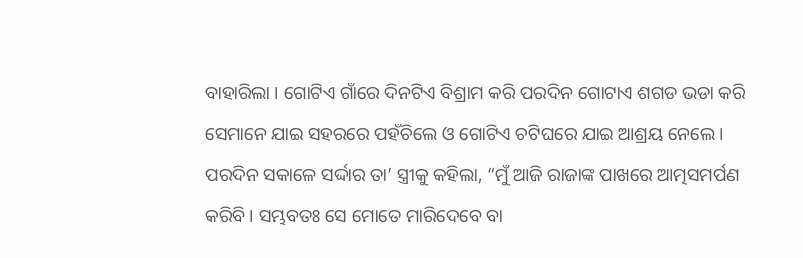ବାହାରିଲା । ଗୋଟିଏ ଗାଁରେ ଦିନଟିଏ ବିଶ୍ରାମ କରି ପରଦିନ ଗୋଟାଏ ଶଗଡ ଭଡା କରି ସେମାନେ ଯାଇ ସହରରେ ପହଁଚିଲେ ଓ ଗୋଟିଏ ଚଟିଘରେ ଯାଇ ଆଶ୍ରୟ ନେଲେ । ପରଦିନ ସକାଳେ ସର୍ଦ୍ଦାର ତା’ ସ୍ତ୍ରୀକୁ କହିଲା, “ମୁଁ ଆଜି ରାଜାଙ୍କ ପାଖରେ ଆତ୍ମସମର୍ପଣ କରିବି । ସମ୍ଭବତଃ ସେ ମୋତେ ମାରିଦେବେ ବା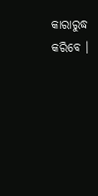କାରାରୁଦ୍ଧ କରିବେ ।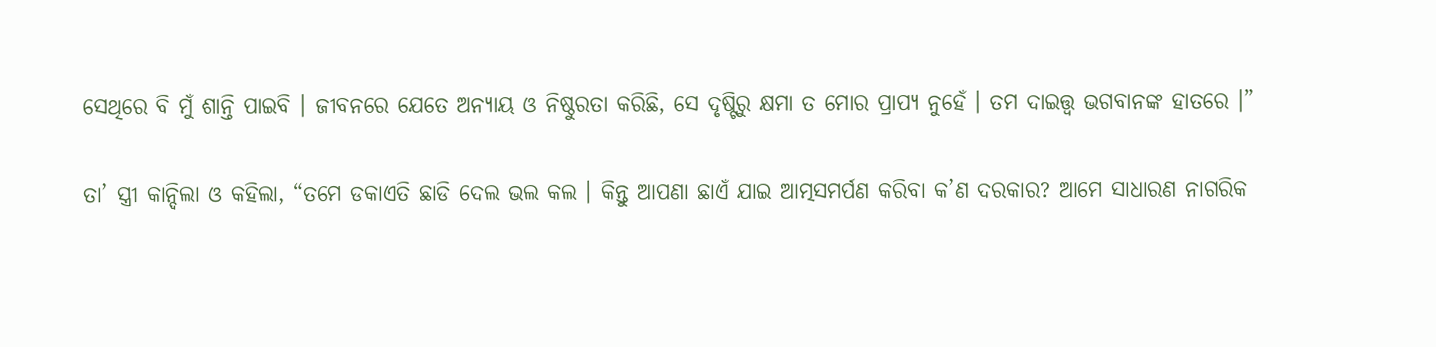ସେଥିରେ ବି ମୁଁ ଶାନ୍ତି ପାଇବି । ଜୀବନରେ ଯେତେ ଅନ୍ୟାୟ ଓ ନିଷ୍ଠୁରତା କରିଛି, ସେ ଦୃଷ୍ଟିରୁ କ୍ଷମା ତ ମୋର ପ୍ରାପ୍ୟ ନୁହେଁ । ତମ ଦାଇତ୍ତ୍ଵ ଭଗବାନଙ୍କ ହାତରେ ।”

ତା’ ସ୍ତ୍ରୀ କାନ୍ଦିଲା ଓ କହିଲା, “ତମେ ଡକାଏତି ଛାଡି ଦେଲ ଭଲ କଲ । କିନ୍ତୁ ଆପଣା ଛାଏଁ ଯାଇ ଆତ୍ମସମର୍ପଣ କରିବା କ’ଣ ଦରକାର? ଆମେ ସାଧାରଣ ନାଗରିକ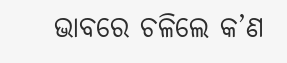ଭାବରେ ଚଳିଲେ କ’ଣ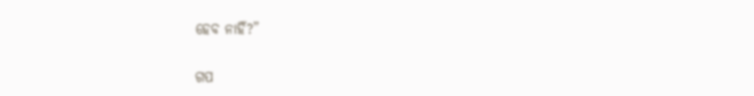ହେବ ନାହିଁ?”


ଗପ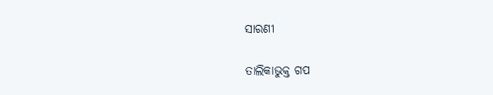ସାରଣୀ

ତାଲିକାଭୁକ୍ତ ଗପ